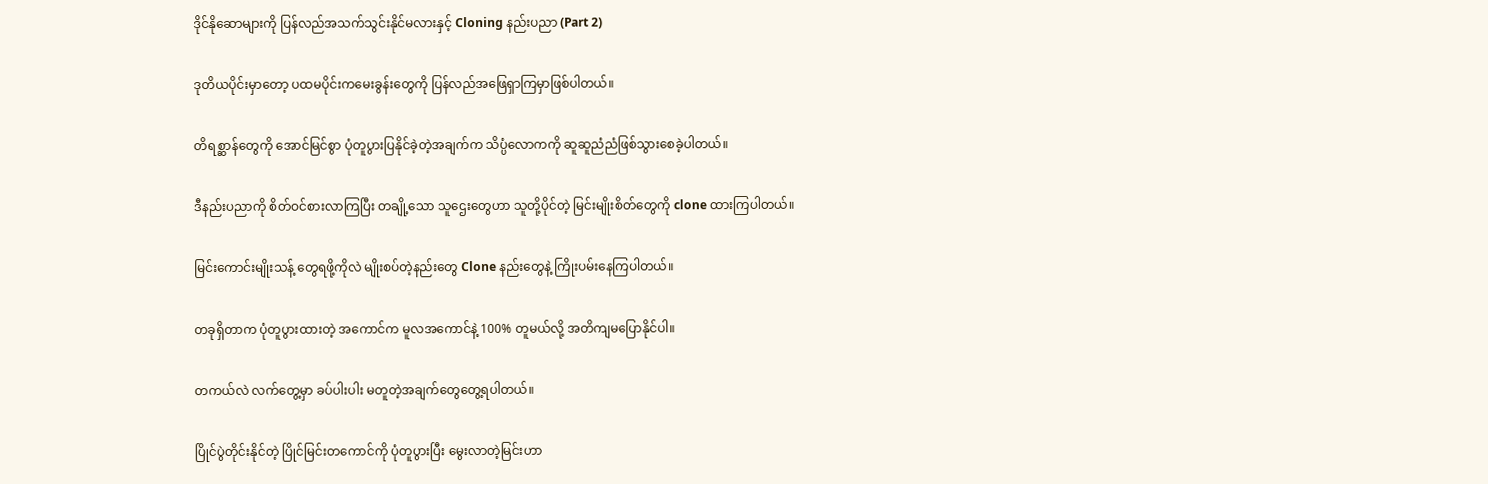ဒိုင်နိုဆောများကို ပြန်လည်အသက်သွင်းနိုင်မလားနှင့် Cloning နည်းပညာ (Part 2)

ဒုတိယပိုင်းမှာတော့ ပထမပိုင်းကမေးခွန်းတွေကို ပြန်လည်အဖြေရှာကြမှာဖြစ်ပါတယ်။

တိရစ္ဆာန်တွေကို အောင်မြင်စွာ ပုံတူပွားပြနိုင်ခဲ့တဲ့အချက်က သိပ္ပံလောကကို ဆူဆူညံညံဖြစ်သွားစေခဲ့ပါတယ်။

ဒီနည်းပညာကို စိတ်ဝင်စားလာကြပြီး တချို့သော သူဌေးတွေဟာ သူတို့ပိုင်တဲ့ မြင်းမျိုးစိတ်တွေကို clone ထားကြပါတယ်။

မြင်းကောင်းမျိုးသန့် တွေရဖို့ကိုလဲ မျိုးစပ်တဲ့နည်းတွေ Clone နည်းတွေနဲ့ ကြိုးပမ်းနေကြပါတယ်။

တခုရှိတာက ပုံတူပွားထားတဲ့ အကောင်က မူလအကောင်နဲ့ 100% တူမယ်လို့ အတိကျမပြောနိုင်ပါ။

တကယ်လဲ လက်တွေ့မှာ ခပ်ပါးပါး မတူတဲ့အချက်တွေတွေ့ရပါတယ်။

ပြိုင်ပွဲတိုင်းနိုင်တဲ့ ပြိုင်မြင်းတကောင်ကို ပုံတူပွားပြီး မွေးလာတဲ့မြင်းဟာ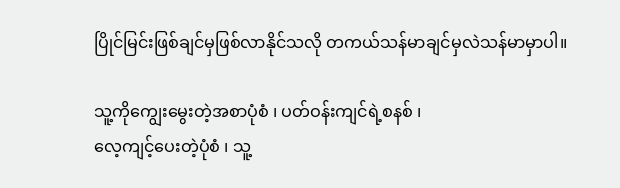ပြိုင်မြင်းဖြစ်ချင်မှဖြစ်လာနိုင်သလို တကယ်သန်မာချင်မှလဲသန်မာမှာပါ။

သူ့ကိုကျွေးမွေးတဲ့အစာပုံစံ ၊ ပတ်ဝန်းကျင်ရဲ့စနစ် ၊
လေ့ကျင့်ပေးတဲ့ပုံစံ ၊ သူ့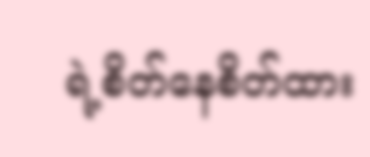ရဲ့စိတ်နေစိတ်ထား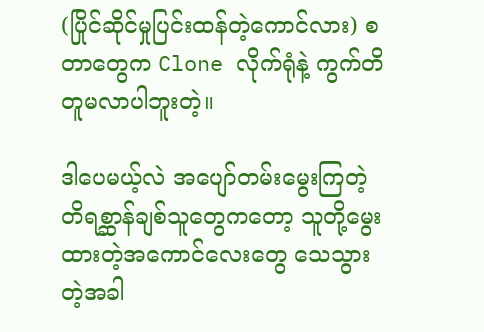(ပြိုင်ဆိုင်မှုပြင်းထန်တဲ့ကောင်လား) စတာတွေက Clone လိုက်ရုံနဲ့ ကွက်တိတူမလာပါဘူးတဲ့။

ဒါပေမယ့်လဲ အပျော်တမ်းမွေးကြတဲ့ တိရစ္ဆာန်ချစ်သူတွေကတော့ သူတို့မွေးထားတဲ့အကောင်လေးတွေ သေသွားတဲ့အခါ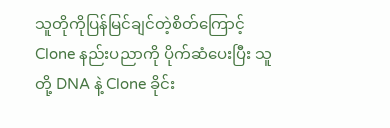သူတိုကိုပြန်မြင်ချင်တဲ့စိတ်ကြောင့် Clone နည်းပညာကို ပိုက်ဆံပေးပြီး သူတို့ DNA နဲ့ Clone ခိုင်း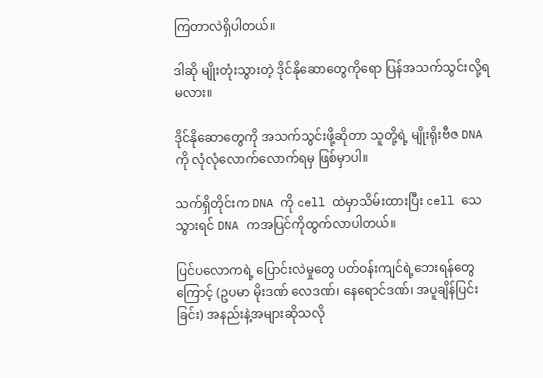ကြတာလဲရှိပါတယ်။

ဒါဆို မျိုးတုံးသွားတဲ့ ဒိုင်နိုဆောတွေကိုရော ပြန်အသက်သွင်းလို့ရမလား။

ဒိုင်နိုဆောတွေကို အသက်သွင်းဖို့ဆိုတာ သူတို့ရဲ့ မျိုးရိုးဗီဇ DNA ကို လုံလုံလောက်လောက်ရမှ ဖြစ်မှာပါ။

သက်ရှိတိုင်းက DNA ကို cell ထဲမှာသိမ်းထားပြီး cell သေသွားရင် DNA ကအပြင်ကိုထွက်လာပါတယ်။

ပြင်ပလောကရဲ့ ပြောင်းလဲမှုတွေ ပတ်ဝန်းကျင်ရဲ့ဘေးရန်တွေကြောင့် (ဥပမာ မိုးဒဏ် လေဒဏ်၊ နေရောင်ဒဏ်၊ အပူချိန်ပြင်းခြင်း) အနည်းနဲ့အများဆိုသလို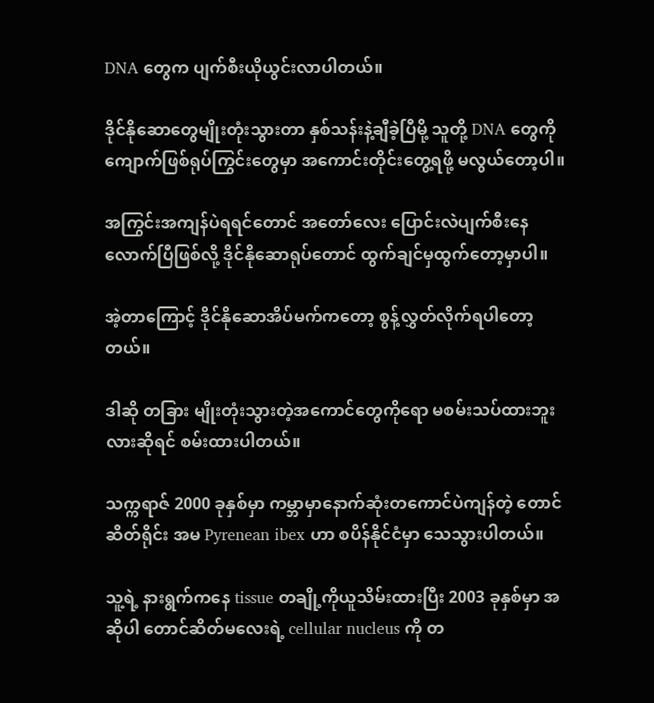DNA တွေက ပျက်စီးယိုယွင်းလာပါတယ်။

ဒိုင်နိုဆောတွေမျိုးတုံးသွားတာ နှစ်သန်းနဲ့ချီခဲ့ပြီမို့ သူတို့ DNA တွေကို ကျောက်ဖြစ်ရုပ်ကြွင်းတွေမှာ အကောင်းတိုင်းတွေ့ရဖို့ မလွယ်တော့ပါ။

အကြွင်းအကျန်ပဲရရင်တောင် အတော်လေး ပြောင်းလဲပျက်စီးနေလောက်ပြီဖြစ်လို့ ဒိုင်နိုဆောရုပ်တောင် ထွက်ချင်မှထွက်တော့မှာပါ။

အဲ့တာကြောင့် ဒိုင်နိုဆောအိပ်မက်ကတော့ စွန့်လွှတ်လိုက်ရပါတော့တယ်။

ဒါဆို တခြား မျိုးတုံးသွားတဲ့အကောင်တွေကိုရော မစမ်းသပ်ထားဘူးလားဆိုရင် စမ်းထားပါတယ်။

သက္ကရာဇ် 2000 ခုနှစ်မှာ ကမ္ဘာမှာနောက်ဆုံးတကောင်ပဲကျန်တဲ့ တောင်ဆိတ်ရိုင်း အမ Pyrenean ibex ဟာ စပိန်နိုင်ငံမှာ သေသွားပါတယ်။

သူ့ရဲ့ နားရွက်ကနေ tissue တချို့ကိုယူသိမ်းထားပြီး 2003 ခုနှစ်မှာ အဆိုပါ တောင်ဆိတ်မလေးရဲ့ cellular nucleus ကို တ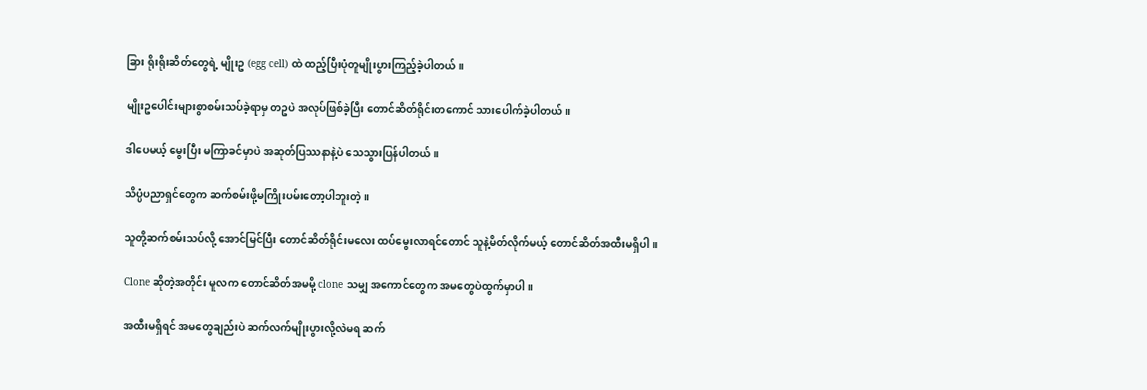ခြား ရိုးရိုးဆိတ်တွေရဲ့ မျိုးဥ (egg cell) ထဲ ထည့်ပြီးပုံတူမျိုးပွားကြည့်ခဲ့ပါတယ်။

မျိုးဥပေါင်းများစွာစမ်းသပ်ခဲ့ရာမှ တဥပဲ အလုပ်ဖြစ်ခဲ့ပြီး တောင်ဆိတ်ရိုင်းတကောင် သားပေါက်ခဲ့ပါတယ်။

ဒါပေမယ့် မွေးပြီး မကြာခင်မှာပဲ အဆုတ်ပြဿနာနဲ့ပဲ သေသွားပြန်ပါတယ်။

သိပ္ပံပညာရှင်တွေက ဆက်စမ်းဖို့မကြိုးပမ်းတော့ပါဘူးတဲ့။

သူတို့ဆက်စမ်းသပ်လို့ အောင်မြင်ပြီး တောင်ဆိတ်ရိုင်းမလေး ထပ်မွေးလာရင်တောင် သူနဲ့မိတ်လိုက်မယ့် တောင်ဆိတ်အထီးမရှိပါ။

Clone ဆိုတဲ့အတိုင်း မူလက တောင်ဆိတ်အမမို့ clone သမျှ အကောင်တွေက အမတွေပဲထွက်မှာပါ။

အထီးမရှိရင် အမတွေချည်းပဲ ဆက်လက်မျိုးပွားလို့လဲမရ ဆက်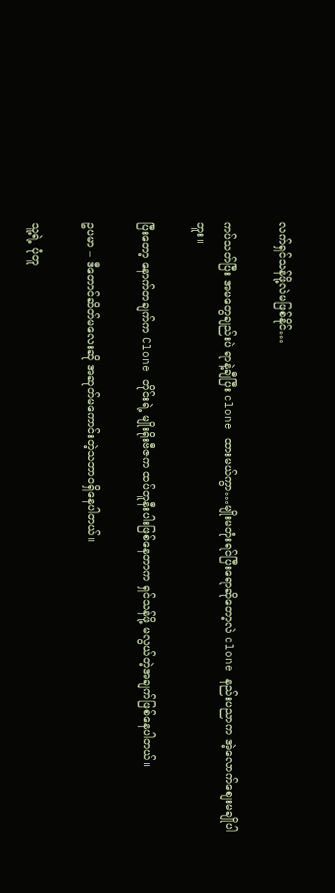လက်ရှင်သန်ဖို့လဲမဖြစ်နိုင်…

ကပ်သတ်ပြီး အမတွေချည်းပဲ ရာနဲ့ချီပြီး clone ထားမယ်ကွာ…မျိုးမတုံးရင်ပြီးရောဆိုတော့လဲ clone နည်းပညာက အဲ့လောက်စျေးမချိုပါဘူး။

ပြီးတော့ နောက်တချက်က Clone တိုင်းရဲ့ မျိုးရိုးဗီဇက ထပ်တူနီးပါးဖြစ်နေတာက ရှင်သန်ဖို့ မလွယ်တဲ့အချက်ဖြစ်နေပါတယ်။

ဥပမာ – ဒီတောင်ဆိတ်မလေးဆို အဆုတ်မကောင်းတဲ့သဘာဝရှိနေပါတယ်။

သူ့ရဲ့ ပုံတူ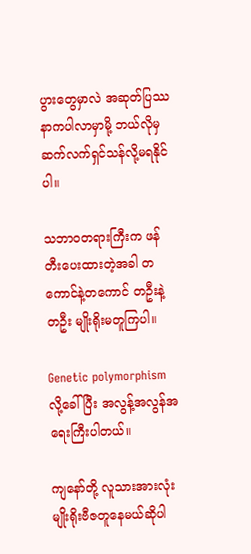ပွားတွေမှာလဲ အဆုတ်ပြဿနာကပါလာမှာမို့ ဘယ်လိုမှဆက်လက်ရှင်သန်လို့မရနိုင်ပါ။

သဘာဝတရားကြီးက ဖန်တီးပေးထားတဲ့အခါ တကောင်နဲ့တကောင် တဦးနဲ့တဦး မျိုးရိုးမတူကြပါ။

Genetic polymorphism လို့ခေါ်ပြီး အလွန့်အလွန်အရေးကြီးပါတယ်။

ကျနော်တို့ လူသားအားလုံး မျိုးရိုးဗီဇတူနေမယ်ဆိုပါ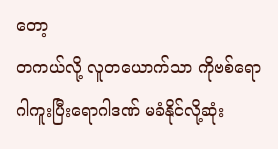တော့
တကယ်လို့ လူတယောက်သာ ကိုဗစ်ရောဂါကူးပြီးရောဂါဒဏ် မခံနိုင်လို့ဆုံး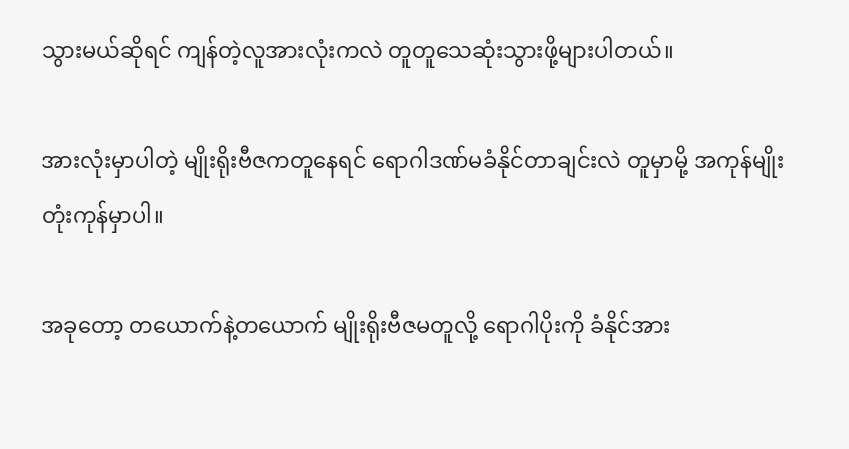သွားမယ်ဆိုရင် ကျန်တဲ့လူအားလုံးကလဲ တူတူသေဆုံးသွားဖို့များပါတယ်။

အားလုံးမှာပါတဲ့ မျိုးရိုးဗီဇကတူနေရင် ရောဂါဒဏ်မခံနိုင်တာချင်းလဲ တူမှာမို့ အကုန်မျိုးတုံးကုန်မှာပါ။

အခုတော့ တယောက်နဲ့တယောက် မျိုးရိုးဗီဇမတူလို့ ရောဂါပိုးကို ခံနိုင်အား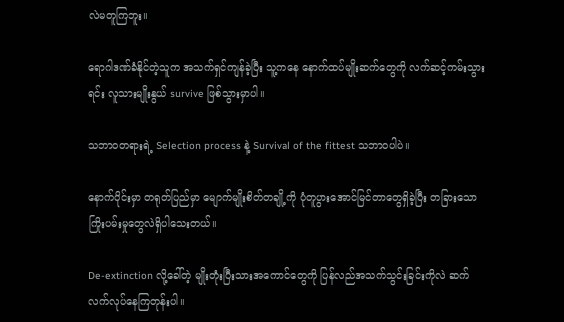လဲမတူကြဘူး။

ရောဂါဒဏ်ခံနိုင်တဲ့သူက အသက်ရှင်ကျန်ခဲ့ပြီး သူ့ကနေ နောက်ထပ်မျိုးဆက်တွေကို လက်ဆင့်ကမ်းသွားရင်း လူသားမျိုးနွယ် survive ဖြစ်သွားမှာပါ။

သဘာဝတရားရဲ့ Selection process နဲ့ Survival of the fittest သဘာဝပါပဲ။

နောက်ပိုင်းမှာ တရုတ်ပြည်မှာ မျောက်မျိုးစိတ်တချို့ကို ပုံတူပွားအောင်မြင်တာတွေရှိခဲ့ပြီး တခြားသောကြိုးပမ်းမှုတွေလဲရှိပါသေးတယ်။

De-extinction လို့ခေါ်တဲ့ မျိုးတုံးပြီးသားအကောင်တွေကို ပြန်လည်အသက်သွင်းခြင်းကိုလဲ ဆက်လက်လုပ်နေကြတုန်းပါ။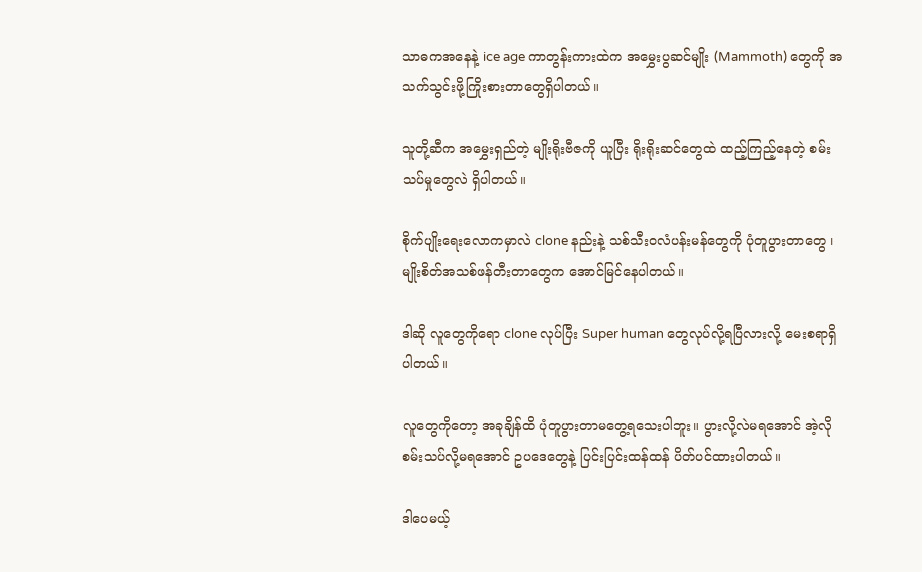သာဓကအနေနဲ့ ice age ကာတွန်းကားထဲက အမွှေးပွဆင်မျိုး (Mammoth) တွေကို အသက်သွင်းဖို့ကြိုးစားတာတွေရှိပါတယ်။

သူတို့ဆီက အမွှေးရှည်တဲ့ မျိုးရိုးဗီဇကို ယူပြီး ရိုးရိုးဆင်တွေထဲ ထည့်ကြည့်နေတဲ့ စမ်းသပ်မှုတွေလဲ ရှိပါတယ်။

စိုက်ပျိုးရေးလောကမှာလဲ clone နည်းနဲ့ သစ်သီးဝလံပန်းမန်တွေကို ပုံတူပွားတာတွေ ၊ မျိုးစိတ်အသစ်ဖန်တီးတာတွေက အောင်မြင်နေပါတယ်။

ဒါဆို လူတွေကိုရော clone လုပ်ပြီး Super human တွေလုပ်လို့ရပြီလားလို့ မေးစရာရှိပါတယ်။

လူတွေကိုတော့ အခုချိန်ထိ ပုံတူပွားတာမတွေ့ရသေးပါဘူး။ ပွားလို့လဲမရအောင် အဲ့လိုစမ်းသပ်လို့မရအောင် ဥပဒေတွေနဲ့ ပြင်းပြင်းထန်ထန် ပိတ်ပင်ထားပါတယ်။

ဒါပေမယ့်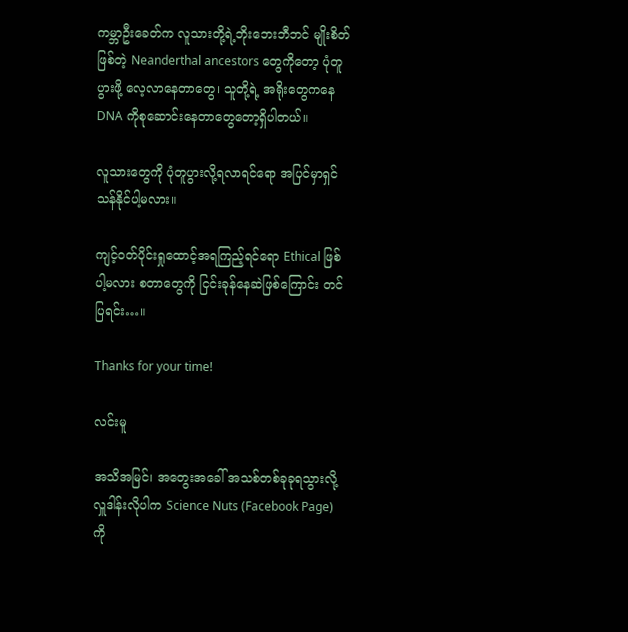ကမ္ဘာဦးခေတ်က လူသားတို့ရဲ့ဘိုးဘေးဘီဘင် မျိုးစိတ်ဖြစ်တဲ့ Neanderthal ancestors တွေကိုတော့ ပုံတူပွားဖို့ လေ့လာနေတာတွေ၊ သူတို့ရဲ့ အရိုးတွေကနေ DNA ကိုစုဆောင်းနေတာတွေတော့ရှိပါတယ်။

လူသားတွေကို ပုံတူပွားလို့ရလာရင်ရော အပြင်မှာရှင်သန်နိုင်ပါ့မလား။

ကျင့်ဝတ်ပိုင်းရှုထောင့်အရကြည့်ရင်ရော Ethical ဖြစ်ပါ့မလား စတာတွေကို ငြင်းခုန်နေဆဲဖြစ်ကြောင်း တင်ပြရင်း…။

Thanks for your time!

လင်းမူ

အသိအမြင်၊ အတွေးအခေါ် အသစ်တစ်ခုခုရသွားလို့ လှူဒါန်းလိုပါက Science Nuts (Facebook Page) ကို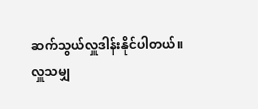ဆက်သွယ်လှူဒါန်းနိုင်ပါတယ်။
လှူသမျှ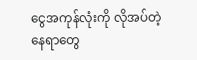ငွေအကုန်လုံးကို လိုအပ်တဲ့နေရာတွေ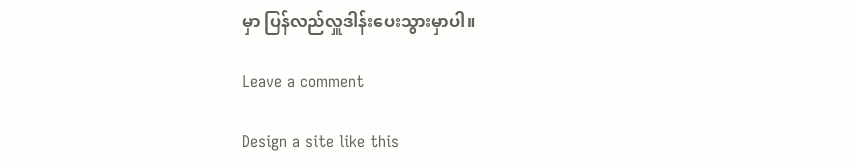မှာ ပြန်လည်လှူဒါန်းပေးသွားမှာပါ။

Leave a comment

Design a site like this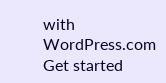with WordPress.com
Get started